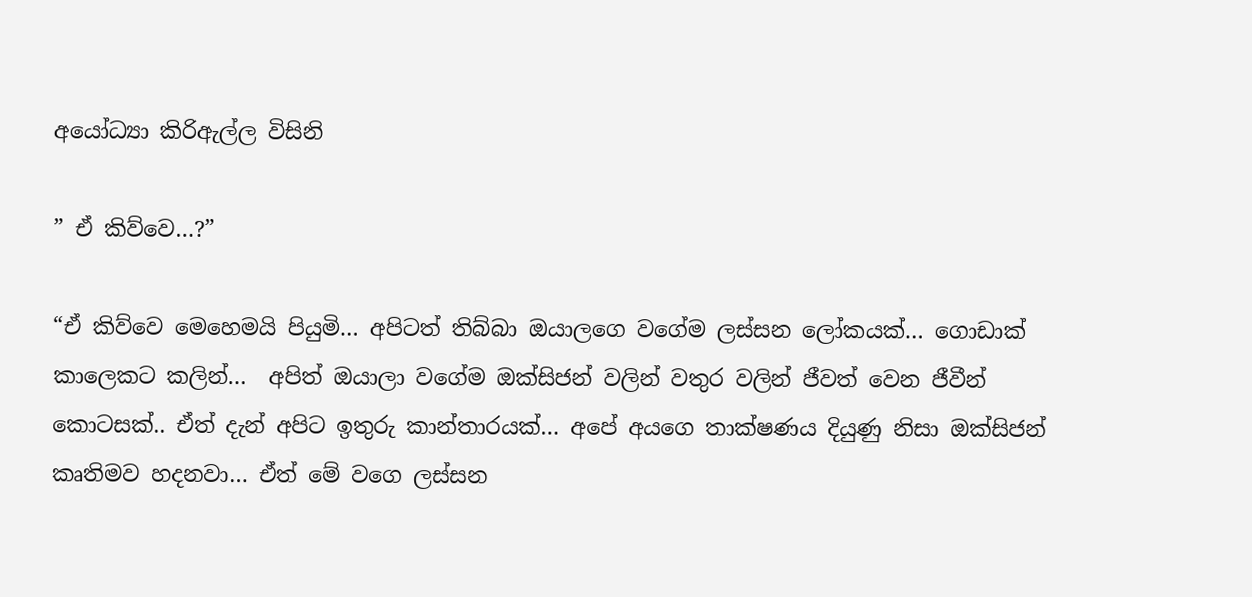අයෝධ්‍යා කිරිඇල්ල විසිනි

” ඒ කිව්වෙ…?”

“ඒ කිව්වෙ මෙහෙමයි පියුමි… අපිටත් තිබ්බා ඔයාලගෙ වගේම ලස්සන ලෝකයක්… ගොඩාක් කාලෙකට කලින්…  අපිත් ඔයාලා වගේම ඔක්සිජන් වලින් වතුර වලින් ජීවත් වෙන ජීවීන් කොටසක්.. ඒත් දැන් අපිට ඉතුරු කාන්තාරයක්… අපේ අයගෙ තාක්ෂණය දියුණු නිසා ඔක්සිජන් කෘතිමව හදනවා… ඒත් මේ වගෙ ලස්සන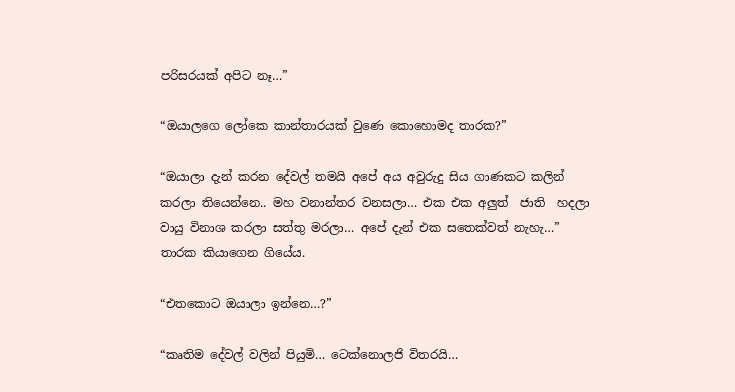පරිසරයක් අපිට නෑ…”

“ඔයාලගෙ ලෝකෙ කාන්තාරයක් වුණෙ කොහොමද තාරක?”

“ඔයාලා දැන් කරන දේවල් තමයි අපේ අය අවුරුදු සිය ගාණකට කලින් කරලා තියෙන්නෙ.. මහ වනාන්තර වනසලා… එක එක අලුත්  ජාති  හදලා වායු විනාශ කරලා සත්තු මරලා… අපේ දැන් එක සතෙක්වත් නැහැ…”
තාරක කියාගෙන ගියේය.

“එතකොට ඔයාලා ඉන්නෙ…?”

“කෘතිම දේවල් වලින් පියුමි… ටෙක්නොලජි විතරයි…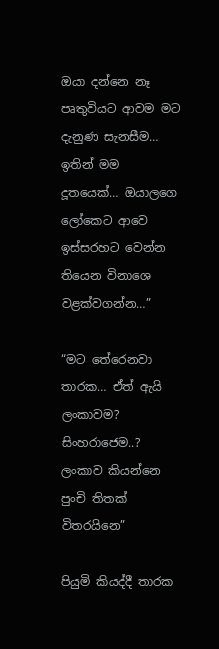ඔයා දන්නෙ නෑ පෘතුවියට ආවම මට දැනුණ සැනසීම… ඉතින් මම දූතයෙක්… ඔයාලගෙ ලෝකෙට ආවෙ ඉස්සරහට වෙන්න තියෙන විනාශෙ වළක්වගන්න…”

“මට තේරෙනවා තාරක… ඒත් ඇයි ලංකාවම? සිංහරාජෙම..? ලංකාව කියන්නෙ පුංචි තිතක් විතරයිනෙ”

පියුමි කියද්දී තාරක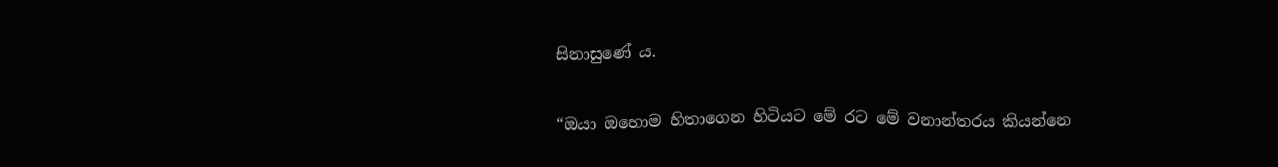සිනාසුණේ ය.

“ඔයා ඔහොම හිතාගෙන හිටියට මේ රට මේ වනාන්තරය කියන්නෙ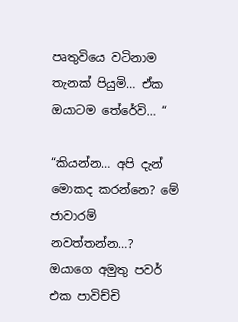පෘතුවියෙ වටිනාම තැනක් පියුමි… ඒක ඔයාටම තේරේවි… “

“කියන්න… අපි දැන් මොකද කරන්නෙ? මේ ජාවාරම් නවත්තන්න…? ඔයාගෙ අමුතු පවර් එක පාවිච්චි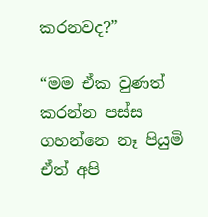කරනවද?”

“මම ඒක වුණත් කරන්න පස්ස ගහන්නෙ නෑ පියුමි ඒත් අපි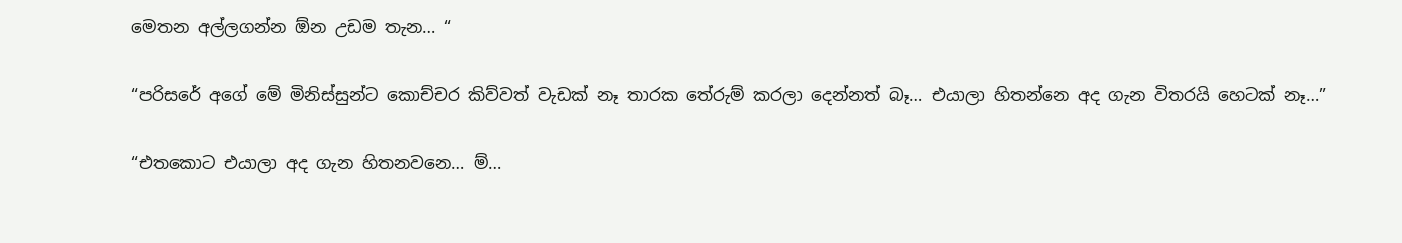මෙතන අල්ලගන්න ඕන උඩම තැන… “

“පරිසරේ අගේ මේ මිනිස්සුන්ට කොච්චර කිව්වත් වැඩක් නෑ තාරක තේරුම් කරලා දෙන්නත් බෑ… එයාලා හිතන්නෙ අද ගැන විතරයි හෙටක් නෑ…”

“එතකොට එයාලා අද ගැන හිතනවනෙ… ම්…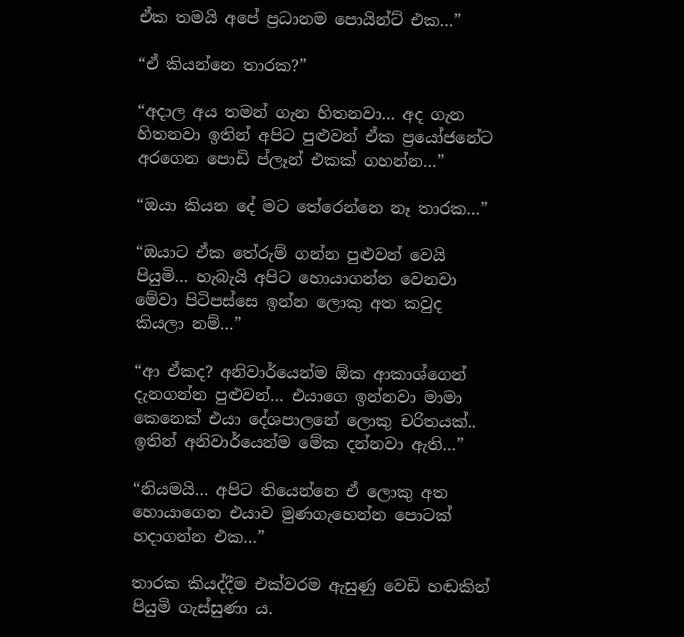ඒක තමයි අපේ ප්‍රධානම පොයින්ට් එක…”

“ඒ කියන්නෙ තාරක?”

“අදාල අය තමන් ගැන හිතනවා… අද ගැන හිතනවා ඉතින් අපිට පුළුවන් ඒක ප්‍රයෝජනේට අරගෙන පොඩි ප්ලෑන් එකක් ගහන්න…”

“ඔයා කියන දේ මට තේරෙන්නෙ නෑ තාරක…”

“ඔයාට ඒක තේරුම් ගන්න පුළුවන් වෙයි පියුමි… හැබැයි අපිට හොයාගන්න වෙනවා මේවා පිටිපස්සෙ ඉන්න ලොකු අත කවුද කියලා නම්…”

“ආ ඒකද? අනිවාර්යෙන්ම ඕක ආකාශ්ගෙන් දැනගන්න පුළුවන්… එයාගෙ ඉන්නවා මාමා කෙනෙක් එයා දේශපාලනේ ලොකු චරිතයක්.. ඉතින් අනිවාර්යෙන්ම මේක දන්නවා ඇති…”

“නියමයි… අපිට තියෙන්නෙ ඒ ලොකු අත හොයාගෙන එයාව මුණගැහෙන්න පොටක් හදාගන්න එක…”

තාරක කියද්දීම එක්වරම ඇසුණු වෙඩි හඬකින් පියුමි ගැස්සුණා ය.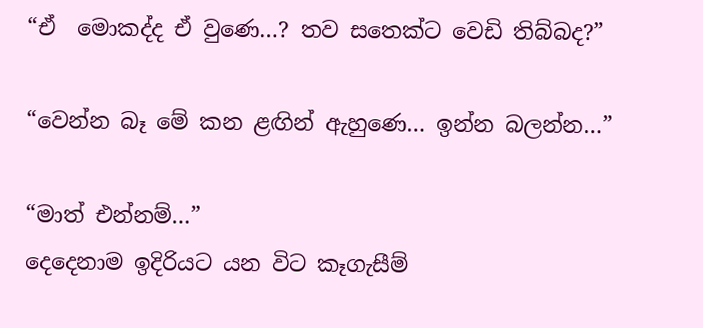“ඒ  මොකද්ද ඒ වුණෙ…? තව සතෙක්ට වෙඩි තිබ්බද?”

“වෙන්න බෑ මේ කන ළඟින් ඇහුණෙ… ඉන්න බලන්න…”

“මාත් එන්නම්…”
දෙදෙනාම ඉදිරියට යන විට කෑගැසීම්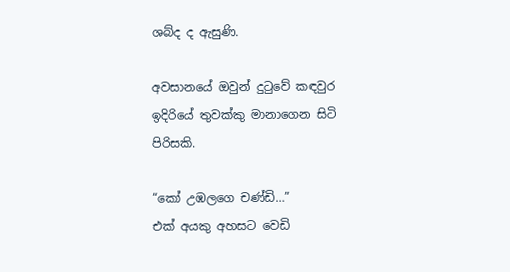ශබ්ද ද ඇසුණි.

අවසානයේ ඔවුන් දුටුවේ කඳවුර ඉදිරියේ තුවක්කු මානාගෙන සිටි පිරිසකි.

“කෝ උඹලගෙ චණ්ඩි…”
එක් අයකු අහසට වෙඩි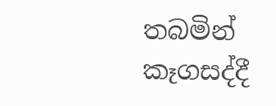තබමින් කෑගසද්දී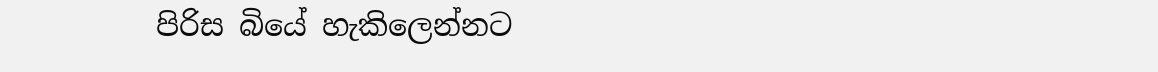පිරිස බියේ හැකිලෙන්නට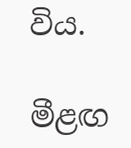විය.

මීළඟ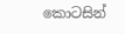කොටසින්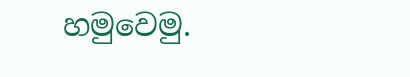හමුවෙමු.